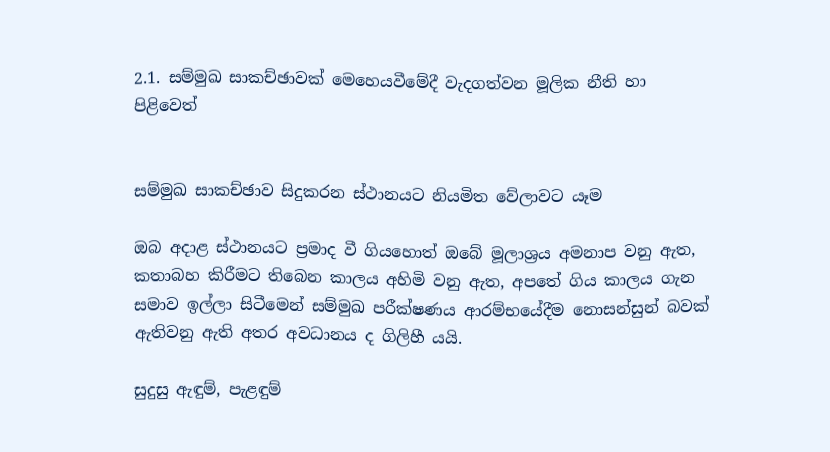2.1. සම්මුඛ සාකච්ඡාවක් මෙහෙයවීමේදී වැදගත්වන මූලික නීති හා පිළිවෙත්


සම්මුඛ සාකච්ඡාව සිදුකරන ස්ථානයට නියමිත වේලාවට යෑම

ඔබ අදාළ ස්ථානයට ප්‍රමාද වී ගියහොත් ඔබේ මූලාශ්‍රය අමනාප වනු ඇත, කතාබහ කිරීමට තිබෙන කාලය අහිමි වනු ඇත, අපතේ ගිය කාලය ගැන සමාව ඉල්ලා සිටීමෙන් සම්මුඛ පරීක්ෂණය ආරම්භයේදීම නොසන්සුන් බවක් ඇතිවනු ඇති අතර අවධානය ද ගිලිහී යයි.

සුදුසු ඇඳුම්, පැළඳුම්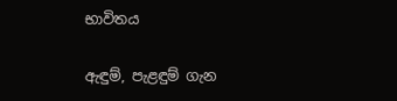භාවිතය

ඇඳුම්, පැළඳුම් ගැන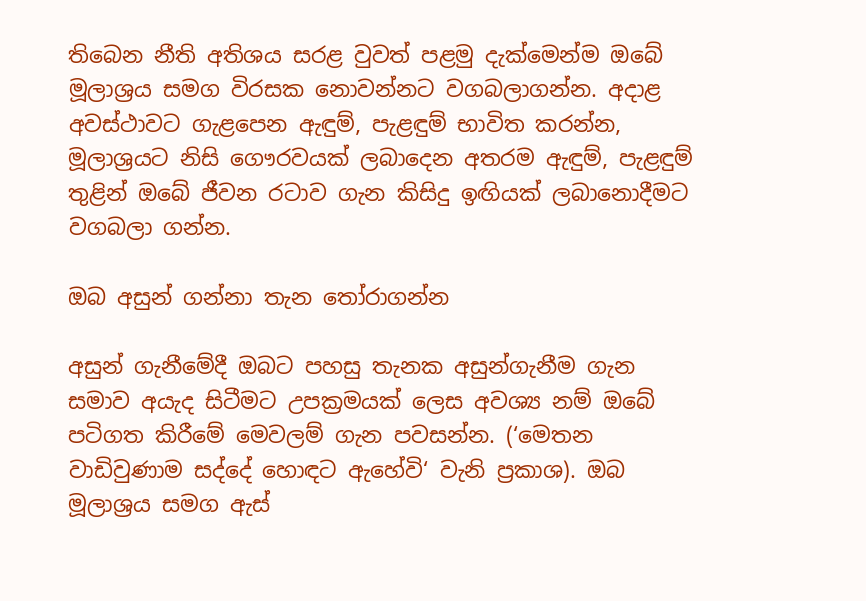තිබෙන නීති අතිශය සරළ වුවත් පළමු දැක්මෙන්ම ඔබේ මූලාශ්‍රය සමග විරසක නොවන්නට වගබලාගන්න. අදාළ අවස්ථාවට ගැළපෙන ඇඳුම්, පැළඳුම් භාවිත කරන්න, මූලාශ්‍රයට නිසි ගෞරවයක් ලබාදෙන අතරම ඇඳුම්, පැළඳුම් තුළින් ඔබේ ජීවන රටාව ගැන කිසිදු ඉඟියක් ලබානොදීමට වගබලා ගන්න.

ඔබ අසුන් ගන්නා තැන තෝරාගන්න

අසුන් ගැනීමේදී ඔබට පහසු තැනක අසුන්ගැනීම ගැන සමාව අයැද සිටීමට උපක්‍රමයක් ලෙස අවශ්‍ය නම් ඔබේ පටිගත කිරීමේ මෙවලම් ගැන පවසන්න. (‘මෙතන වාඩිවුණාම සද්දේ හොඳට ඇහේවි‘ වැනි ප්‍රකාශ). ඔබ මූලාශ්‍රය සමග ඇස්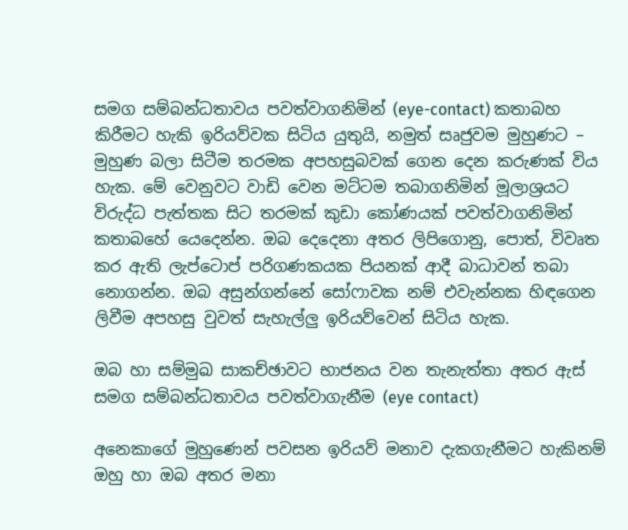සමග සම්බන්ධතාවය පවත්වාගනිමින් (eye-contact) කතාබහ කිරීමට හැකි ඉරියව්වක සිටිය යුතුයි, නමුත් සෘජුවම මුහුණට – මුහුණ බලා සිටීම තරමක අපහසුබවක් ගෙන දෙන කරුණක් විය හැක. මේ වෙනුවට වාඩි වෙන මට්ටම තබාගනිමින් මූලාශ්‍රයට විරුද්ධ පැත්තක සිට තරමක් කුඩා කෝණයක් පවත්වාගනිමින් කතාබහේ යෙදෙන්න. ඔබ දෙදෙනා අතර ලිපිගොනු, පොත්, විවෘත කර ඇති ලැප්ටොප් පරිගණකයක පියනක් ආදී බාධාවන් තබා නොගන්න. ඔබ අසුන්ගන්නේ සෝෆාවක නම් එවැන්නක හිඳගෙන ලිවීම අපහසු වුවත් සැහැල්ලු ඉරියව්වෙන් සිටිය හැක.

ඔබ හා සම්මුඛ සාකච්ඡාවට භාජනය වන තැනැත්තා අතර ඇස් සමග සම්බන්ධතාවය පවත්වාගැනීම (eye contact)

අනෙකාගේ මුහුණෙන් පවසන ඉරියව් මනාව දැකගැනීමට හැකිනම් ඔහු හා ඔබ අතර මනා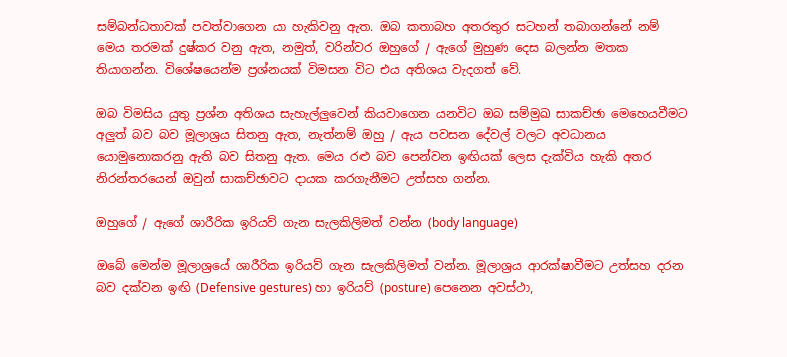සම්බන්ධතාවක් පවත්වාගෙන යා හැකිවනු ඇත. ඔබ කතාබහ අතරතුර සටහන් තබාගන්නේ නම් මෙය තරමක් දුෂ්කර වනු ඇත, නමුත්, වරින්වර ඔහුගේ / ඇගේ මුහුණ දෙස බලන්න මතක තියාගන්න. විශේෂයෙන්ම ප්‍රශ්නයක් විමසන විට එය අතිශය වැදගත් වේ.

ඔබ විමසිය යුතු ප්‍රශ්න අතිශය සැහැල්ලුවෙන් කියවාගෙන යනවිට ඔබ සම්මුඛ සාකච්ඡා මෙහෙයවීමට අලුත් බව බව මූලාශ්‍රය සිතනු ඇත, නැත්නම් ඔහු / ඇය පවසන දේවල් වලට අවධානය යොමුනොකරනු ඇති බව සිතනු ඇත. මෙය රළු බව පෙන්වන ඉඟියක් ලෙස දැක්විය හැකි අතර නිරන්තරයෙන් ඔවුන් සාකච්ඡාවට දායක කරගැනීමට උත්සහ ගන්න.

ඔහුගේ / ඇගේ ශාරීරික ඉරියව් ගැන සැලකිලිමත් වන්න (body language)

ඔබේ මෙන්ම මූලාශ්‍රයේ ශාරීරික ඉරියව් ගැන සැලකිලිමත් වන්න. මූලාශ්‍රය ආරක්ෂාවීමට උත්සහ දරන බව දක්වන ඉඟි (Defensive gestures) හා ඉරියව් (posture) පෙනෙන අවස්ථා,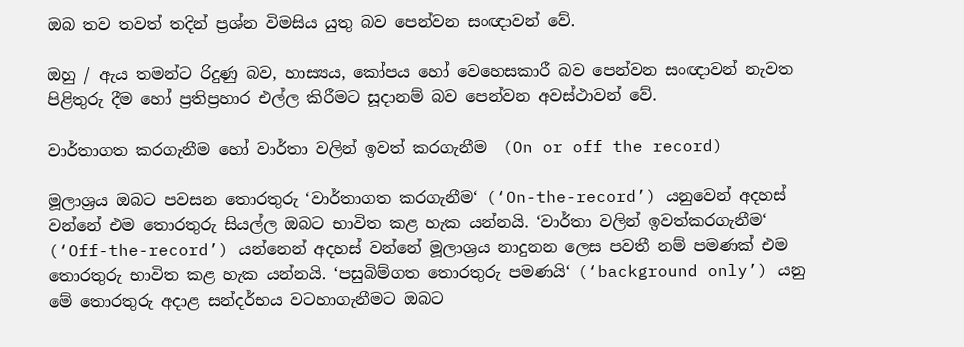ඔබ තව තවත් තදින් ප්‍රශ්න විමසිය යුතු බව පෙන්වන සංඥාවන් වේ.

ඔහු / ඇය තමන්ට රිදුණු බව, හාස්‍යය, කෝපය හෝ වෙහෙසකාරී බව පෙන්වන සංඥාවන් නැවත පිළිතුරු දීම හෝ ප්‍රතිප්‍රහාර එල්ල කිරීමට සූදානම් බව පෙන්වන අවස්ථාවන් වේ.

වාර්තාගත කරගැනීම හෝ වාර්තා වලින් ඉවත් කරගැනීම  (On or off the record)

මූලාශ්‍රය ඔබට පවසන තොරතුරු ‘වාර්තාගත කරගැනීම‘ (‘On-the-record’) යනුවෙන් අදහස් වන්නේ එම තොරතුරු සියල්ල ඔබට භාවිත කළ හැක යන්නයි. ‘වාර්තා වලින් ඉවත්කරගැනීම‘ (‘Off-the-record’) යන්නෙන් අදහස් වන්නේ මූලාශ්‍රය නාදුනන ලෙස පවතී නම් පමණක් එම තොරතුරු භාවිත කළ හැක යන්නයි. ‘පසුබිම්ගත තොරතුරු පමණයි‘ (‘background only’) යනු මේ තොරතුරු අදාළ සන්දර්භය වටහාගැනීමට ඔබට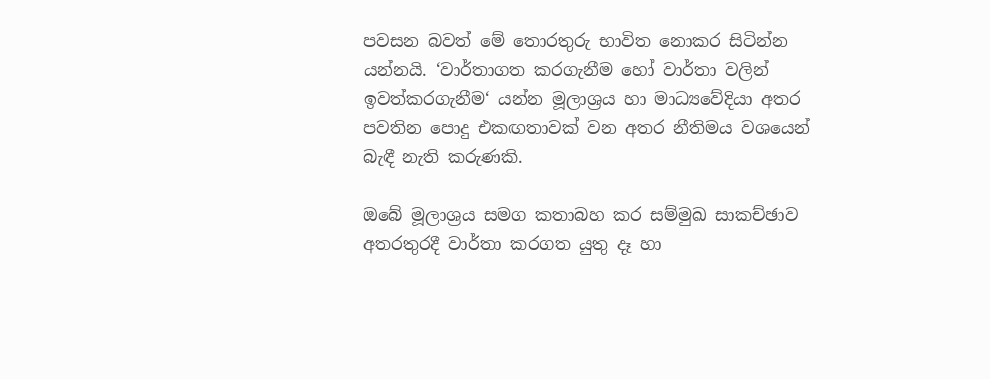පවසන බවත් මේ තොරතුරු භාවිත නොකර සිටින්න යන්නයි. ‘වාර්තාගත කරගැනීම හෝ වාර්තා වලින් ඉවත්කරගැනීම‘ යන්න මූලාශ්‍රය හා මාධ්‍යවේදියා අතර පවතින පොදු එකඟතාවක් වන අතර නීතිමය වශයෙන් බැඳී නැති කරුණකි.

ඔබේ මූලාශ්‍රය සමග කතාබහ කර සම්මුඛ සාකච්ඡාව අතරතුරදී වාර්තා කරගත යුතු දෑ හා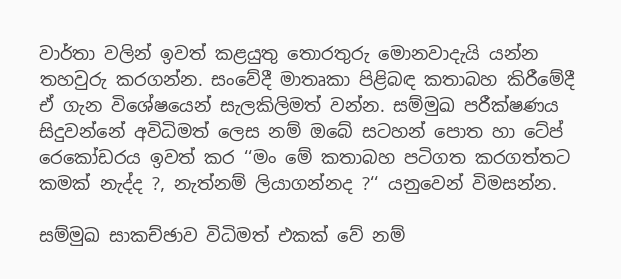වාර්තා වලින් ඉවත් කළයුතු තොරතුරු මොනවාදැයි යන්න තහවුරු කරගන්න. සංවේදී මාතෘකා පිළිබඳ කතාබහ කිරීමේදී ඒ ගැන විශේෂයෙන් සැලකිලිමත් වන්න. සම්මුඛ පරීක්ෂණය සිදුවන්නේ අවිධිමත් ලෙස නම් ඔබේ සටහන් පොත හා ටේප් රෙකෝඩරය ඉවත් කර ‘‘මං මේ කතාබහ පටිගත කරගත්තට කමක් නැද්ද ?, නැත්නම් ලියාගන්නද ?‘‘ යනුවෙන් විමසන්න.

සම්මුඛ සාකච්ඡාව විධිමත් එකක් වේ නම්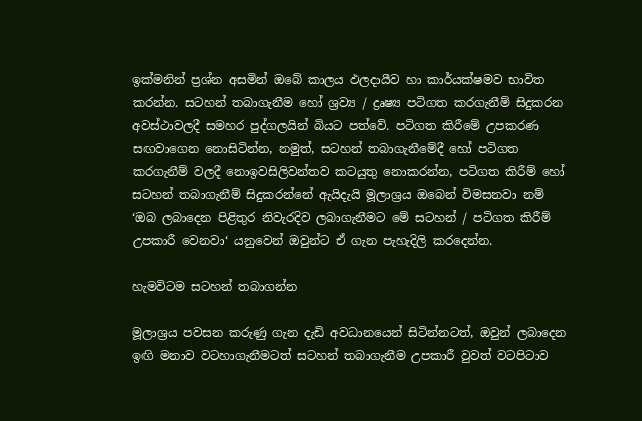ඉක්මනින් ප්‍රශ්න අසමින් ඔබේ කාලය ඵලදායීව හා කාර්යක්ෂමව භාවිත කරන්න. සටහන් තබාගැනීම හෝ ශ්‍රව්‍ය / ද්‍රෘෂ්‍ය පටිගත කරගැනීම් සිදුකරන අවස්ථාවලදී සමහර පුද්ගලයින් බියට පත්වේ. පටිගත කිරීමේ උපකරණ සඟවාගෙන නොසිටින්න, නමුත්, සටහන් තබාගැනීමේදී හෝ පටිගත කරගැනීම් වලදී නොඉවසිලිවන්තව කටයුතු නොකරන්න, පටිගත කිරීම් හෝ සටහන් තබාගැනීම් සිදුකරන්නේ ඇයිදැයි මූලාශ්‍රය ඔබෙන් විමසනවා නම් ‘ඔබ ලබාදෙන පිළිතුර නිවැරදිව ලබාගැනීමට මේ සටහන් / පටිගත කිරීම් උපකාරී වෙනවා‘ යනුවෙන් ඔවුන්ට ඒ ගැන පැහැදිලි කරදෙන්න.

හැමවිටම සටහන් තබාගන්න

මූලාශ්‍රය පවසන කරුණු ගැන දැඩි අවධානයෙන් සිටින්නටත්, ඔවුන් ලබාදෙන ඉඟි මනාව වටහාගැනීමටත් සටහන් තබාගැනීම උපකාරී වුවත් වටපිටාව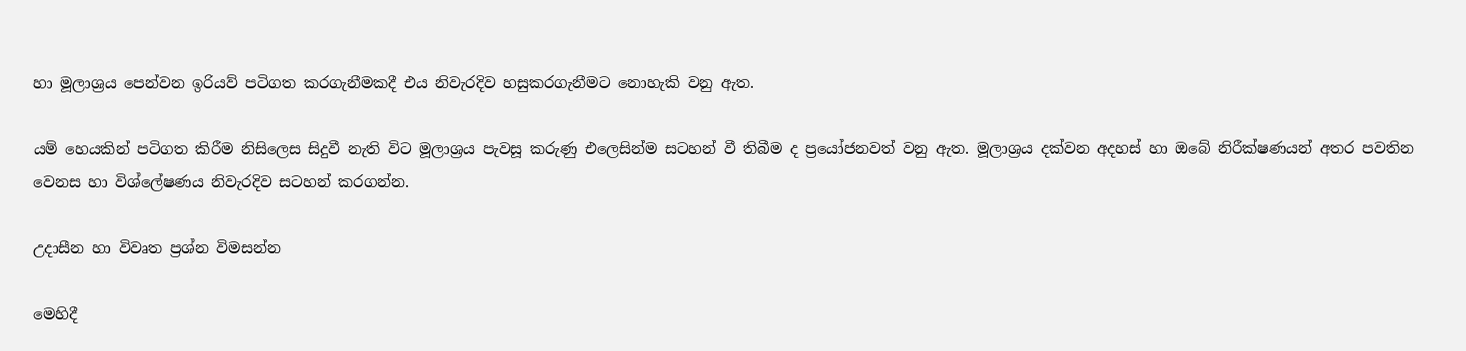හා මූලාශ්‍රය පෙන්වන ඉරියව් පටිගත කරගැනීමකදී එය නිවැරදිව හසුකරගැනීමට නොහැකි වනු ඇත.

යම් හෙයකින් පටිගත කිරීම නිසිලෙස සිදුවී නැති විට මූලාශ්‍රය පැවසූ කරුණු එලෙසින්ම සටහන් වී තිබීම ද ප්‍රයෝජනවත් වනු ඇත. මූලාශ්‍රය දක්වන අදහස් හා ඔබේ නිරීක්ෂණයන් අතර පවතින වෙනස හා විශ්ලේෂණය නිවැරදිව සටහන් කරගන්න.

උදාසීන හා විවෘත ප්‍රශ්න විමසන්න

මෙහිදී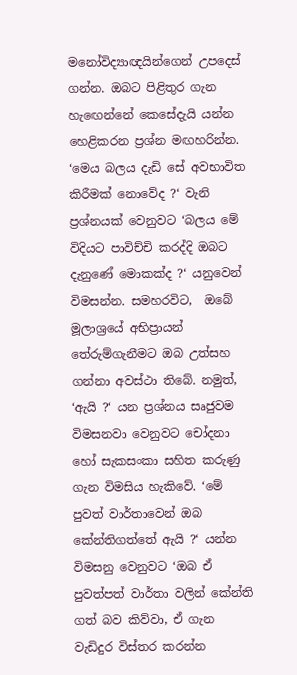මනෝවිද්‍යාඥයින්ගෙන් උපදෙස් ගන්න. ඔබට පිළිතුර ගැන හැඟෙන්නේ කෙසේදැයි යන්න හෙළිකරන ප්‍රශ්න මඟහරින්න. ‘මෙය බලය දැඩි සේ අවභාවිත කිරීමක් නොවේද ?‘ වැනි ප්‍රශ්නයක් වෙනුවට ‘බලය මේ විදියට පාවිච්චි කරද්දි ඔබට දැනුණේ මොකක්ද ?‘ යනුවෙන් විමසන්න. සමහරවිට,  ඔබේ මූලාශ්‍රයේ අභිප්‍රායන් තේරුම්ගැනීමට ඔබ උත්සහ ගන්නා අවස්ථා තිබේ. නමුත්, ‘ඇයි ?‘ යන ප්‍රශ්නය සෘජුවම විමසනවා වෙනුවට චෝදනා හෝ සැකසංකා සහිත කරුණු ගැන විමසිය හැකිවේ. ‘මේ පුවත් වාර්තාවෙන් ඔබ කේන්තිගත්තේ ඇයි ?‘ යන්න විමසනු වෙනුවට ‘ඔබ ඒ පුවත්පත් වාර්තා වලින් කේන්ති ගත් බව කිව්වා, ඒ ගැන වැඩිදුර විස්තර කරන්න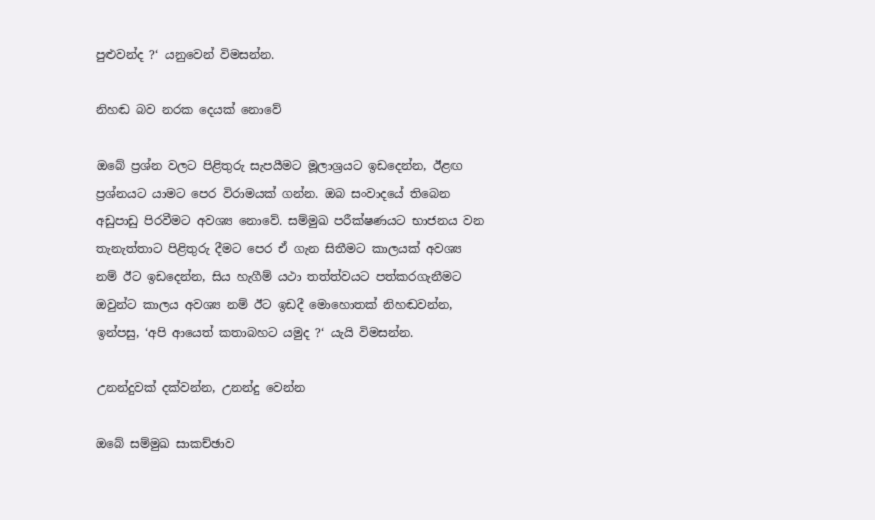පුළුවන්ද ?‘ යනුවෙන් විමසන්න.

නිහඬ බව නරක දෙයක් නොවේ

ඔබේ ප්‍රශ්න වලට පිළිතුරු සැපයීමට මූලාශ්‍රයට ඉඩදෙන්න, ඊළඟ ප්‍රශ්නයට යාමට පෙර විරාමයක් ගන්න. ඔබ සංවාදයේ තිබෙන අඩුපාඩු පිරවීමට අවශ්‍ය නොවේ. සම්මුඛ පරීක්ෂණයට භාජනය වන තැනැත්තාට පිළිතුරු දීමට පෙර ඒ ගැන සිතීමට කාලයක් අවශ්‍ය නම් ඊට ඉඩදෙන්න, සිය හැගීම් යථා තත්ත්වයට පත්කරගැනීමට ඔවුන්ට කාලය අවශ්‍ය නම් ඊට ඉඩදී මොහොතක් නිහඬවන්න, ඉන්පසු, ‘අපි ආයෙත් කතාබහට යමුද ?‘ යැයි විමසන්න.

උනන්දුවක් දක්වන්න, උනන්දු වෙන්න

ඔබේ සම්මුඛ සාකච්ඡාව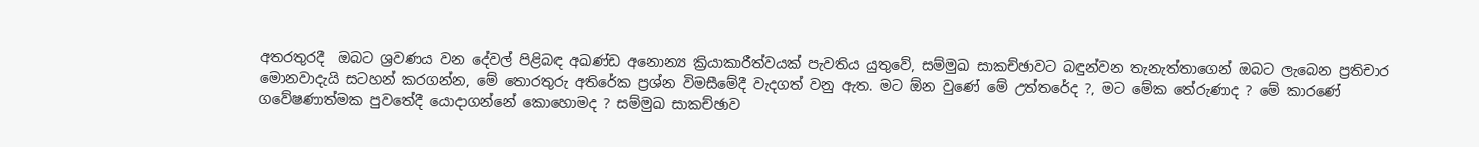අතරතුරදී  ඔබට ශ්‍රවණය වන දේවල් පිළිබඳ අඛණ්ඩ අනොන්‍ය ක්‍රියාකාරීත්වයක් පැවතිය යුතුවේ, සම්මුඛ සාකච්ඡාවට බඳුන්වන තැනැත්තාගෙන් ඔබට ලැබෙන ප්‍රතිචාර මොනවාදැයි සටහන් කරගන්න, මේ තොරතුරු අතිරේක ප්‍රශ්න විමසීමේදී වැදගත් වනු ඇත. මට ඕන වුණේ මේ උත්තරේද ?, මට මේක තේරුණාද ? මේ කාරණේ ගවේෂණාත්මක පුවතේදී යොදාගන්නේ කොහොමද ? සම්මුඛ සාකච්ඡාව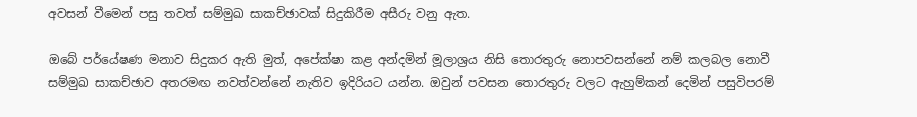අවසන් වීමෙන් පසු තවත් සම්මුඛ සාකච්ඡාවක් සිදුකිරීම අසීරු වනු ඇත.

ඔබේ පර්යේෂණ මනාව සිදුකර ඇති මුත්, අපේක්ෂා කළ අන්දමින් මූලාශ්‍රය නිසි තොරතුරු නොපවසන්නේ නම් කලබල නොවී සම්මුඛ සාකච්ඡාව අතරමඟ නවත්වන්නේ නැතිව ඉදිරියට යන්න. ඔවුන් පවසන තොරතුරු වලට ඇහුම්කන් දෙමින් පසුවිපරම්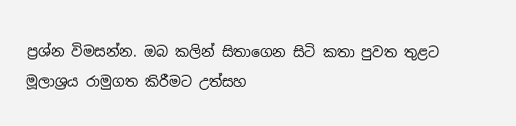ප්‍රශ්න විමසන්න. ඔබ කලින් සිතාගෙන සිටි කතා පුවත තුළට මූලාශ්‍රය රාමුගත කිරීමට උත්සහ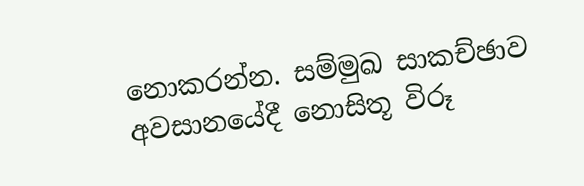නොකරන්න. සම්මුඛ සාකච්ඡාව අවසානයේදී නොසිතූ විරූ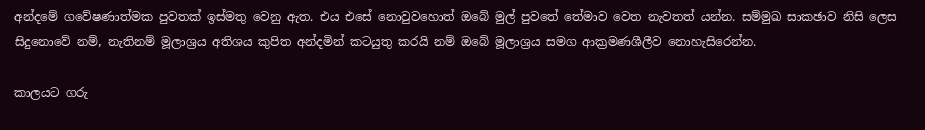අන්දමේ ගවේෂණාත්මක පුවතක් ඉස්මතු වෙනු ඇත. එය එසේ නොවුවහොත් ඔබේ මුල් පුවතේ තේමාව වෙත නැවතත් යන්න. සම්මුඛ සාකඡාව නිසි ලෙස සිදුනොවේ නම්, නැතිනම් මූලාශ්‍රය අතිශය කුපිත අන්දමින් කටයුතු කරයි නම් ඔබේ මූලාශ්‍රය සමග ආක්‍රමණශීලීව නොහැසිරෙන්න.

කාලයට ගරු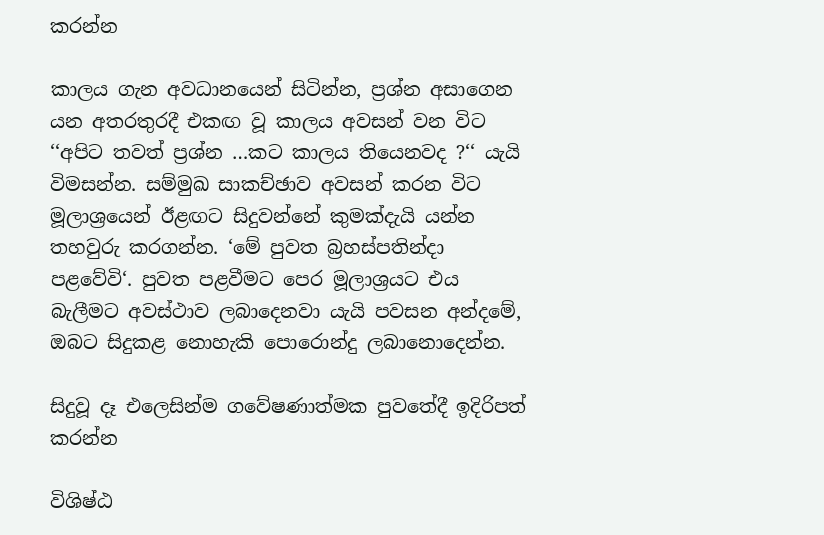කරන්න

කාලය ගැන අවධානයෙන් සිටින්න, ප්‍රශ්න අසාගෙන යන අතරතුරදී එකඟ වූ කාලය අවසන් වන විට ‘‘අපිට තවත් ප්‍රශ්න …කට කාලය තියෙනවද ?‘‘ යැයි විමසන්න. සම්මුඛ සාකච්ඡාව අවසන් කරන විට මූලාශ්‍රයෙන් ඊළඟට සිදුවන්නේ කුමක්දැයි යන්න තහවුරු කරගන්න. ‘මේ පුවත බ්‍රහස්පතින්දා පළවේවි‘. පුවත පළවීමට පෙර මූලාශ්‍රයට එය බැලීමට අවස්ථාව ලබාදෙනවා යැයි පවසන අන්දමේ, ඔබට සිදුකළ නොහැකි පොරොන්දු ලබානොදෙන්න.

සිදුවූ දෑ එලෙසින්ම ගවේෂණාත්මක පුවතේදී ඉදිරිපත් කරන්න

විශිෂ්ඨ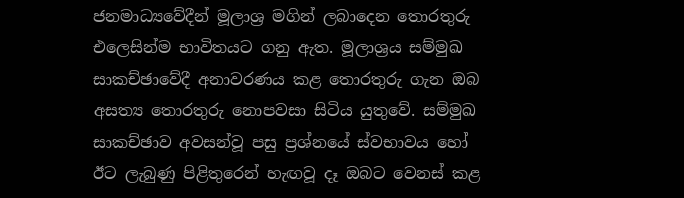ජනමාධ්‍යවේදීන් මූලාශ්‍ර මගින් ලබාදෙන තොරතුරු එලෙසින්ම භාවිතයට ගනු ඇත. මූලාශ්‍රය සම්මුඛ සාකච්ඡාවේදී අනාවරණය කළ තොරතුරු ගැන ඔබ අසත්‍ය තොරතුරු නොපවසා සිටිය යුතුවේ. සම්මුඛ සාකච්ඡාව අවසන්වූ පසු ප්‍රශ්නයේ ස්වභාවය හෝ ඊට ලැබුණු පිළිතුරෙන් හැඟවූ දෑ ඔබට වෙනස් කළ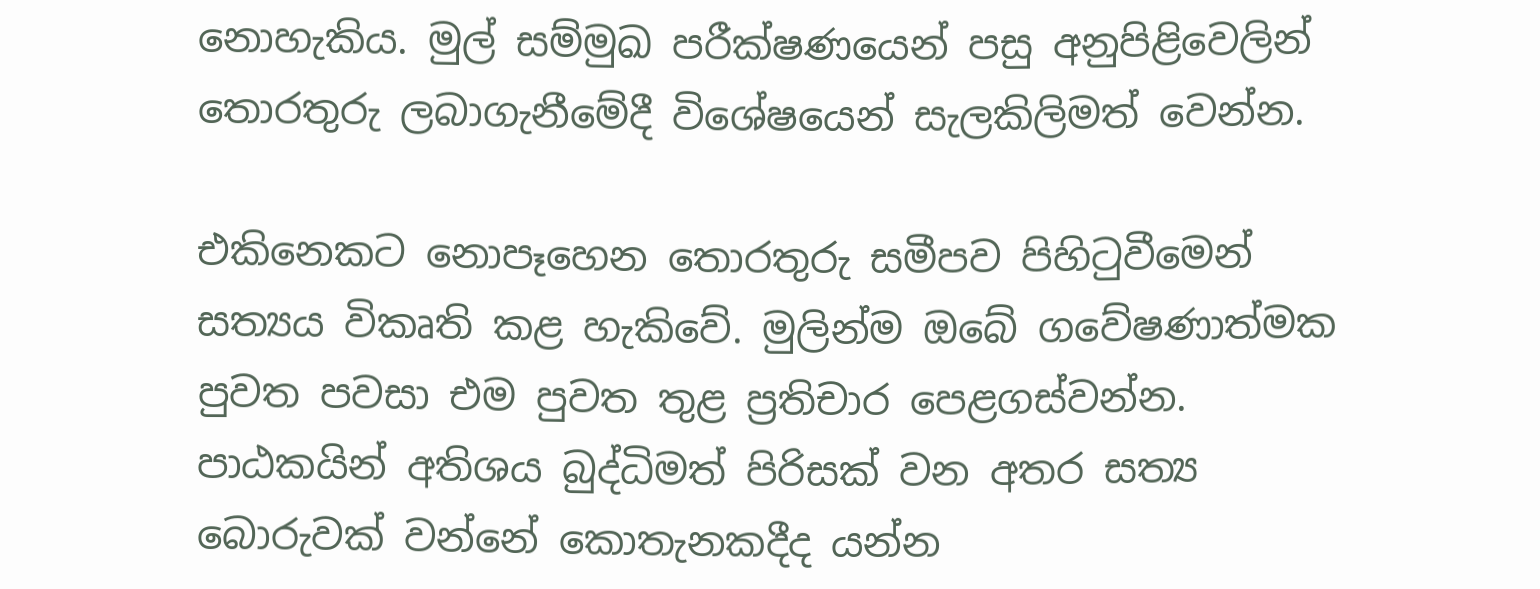නොහැකිය. මුල් සම්මුඛ පරීක්ෂණයෙන් පසු අනුපිළිවෙලින් තොරතුරු ලබාගැනීමේදී විශේෂයෙන් සැලකිලිමත් වෙන්න.

එකිනෙකට නොපෑහෙන තොරතුරු සමීපව පිහිටුවීමෙන් සත්‍යය විකෘති කළ හැකිවේ. මුලින්ම ඔබේ ගවේෂණාත්මක පුවත පවසා එම පුවත තුළ ප්‍රතිචාර පෙළගස්වන්න. පාඨකයින් අතිශය බුද්ධිමත් පිරිසක් වන අතර සත්‍ය බොරුවක් වන්නේ කොතැනකදීද යන්න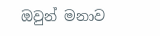ඔවුන් මනාව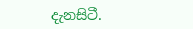දැනසිටී.